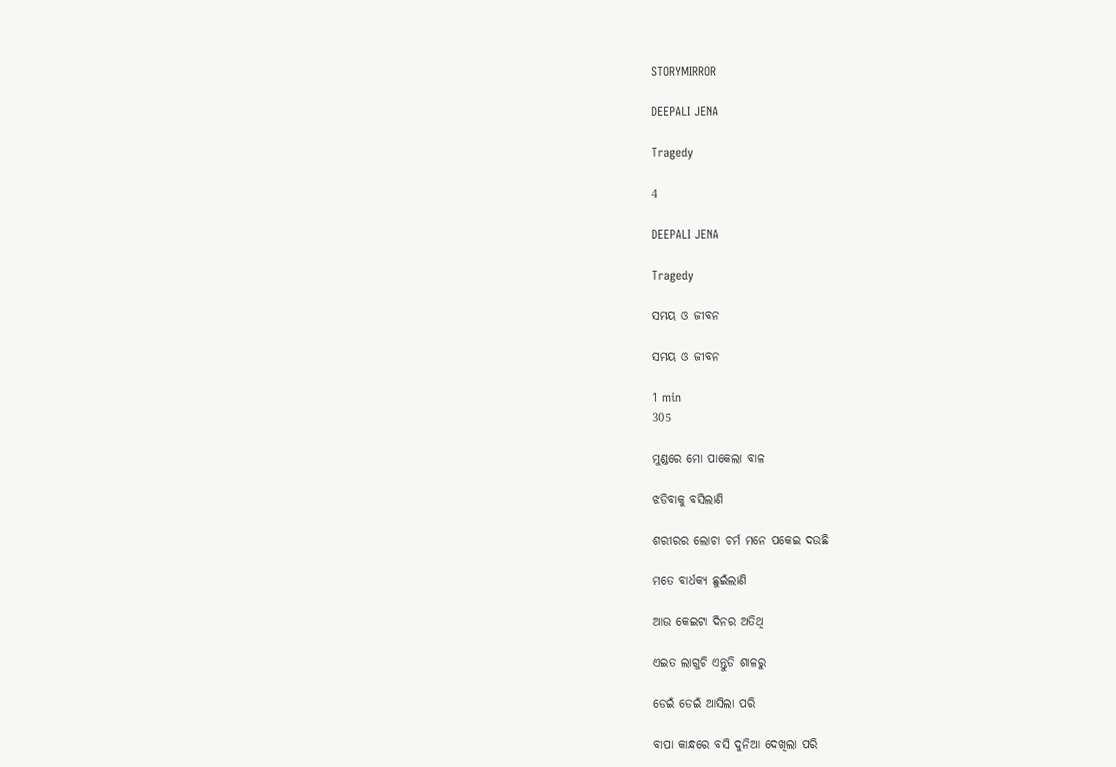STORYMIRROR

DEEPALI JENA

Tragedy

4

DEEPALI JENA

Tragedy

ସମୟ ଓ ଜୀବନ

ସମୟ ଓ ଜୀବନ

1 min
305

ମୁଣ୍ଡରେ ମୋ ପାକେଲା ବାଳ

ଝଡିବାକୁ ବସିଲାଣି

ଶରୀରର ଲୋଚା ଚର୍ମ ମନେ ପକେଇ ଦଉଛି

ମତେ ବାର୍ଧକ୍ୟ ଛୁଇଁଲାଣି

ଆଉ କେଇଟା ଦିନର ଅତିଥି

ଏଇତ ଲାଗୁଚି ଏନ୍ତୁଡି ଶାଳରୁ

ଡେଇଁ ଡେଇଁ ଆସିଲା ପରି

ବାପା କାନ୍ଧରେ ବସି ଦୁନିଆ ଦେଖିଲା ପରି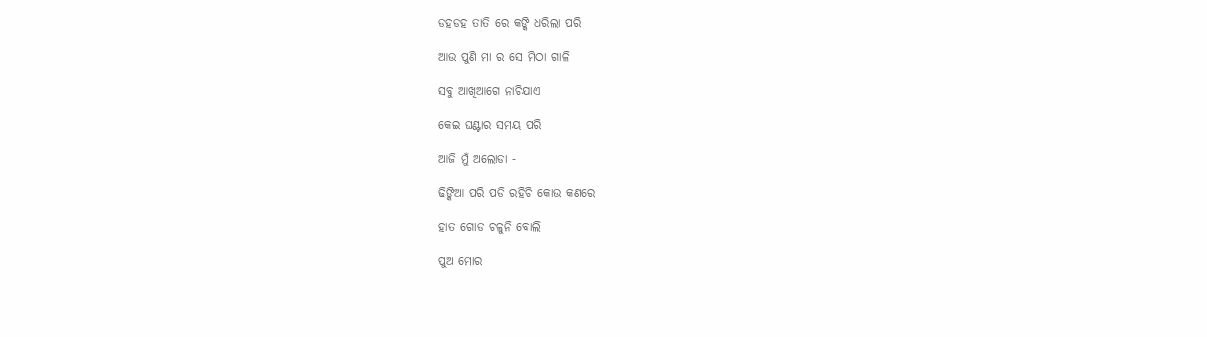ଡହଡହ ତାତି ରେ କଙ୍କି ଧରିଲା ପରି

ଆଉ ପୁଣି ମା ର ସେ ମିଠା ଗାଳି

ସବୁ ଆଖିଆଗେ ନାଚିଯାଏ

କେଇ ଘଣ୍ଟାର ସମୟ ପରି

ଆଜି ମୁଁ ଅଲୋଡା -

ଢିଙ୍କିଆ ପରି ପଡି ରହିଚି କୋଉ କଣରେ

ହାତ ଗୋଡ ଚଳୁନି ବୋଲି

ପୁଅ ମୋର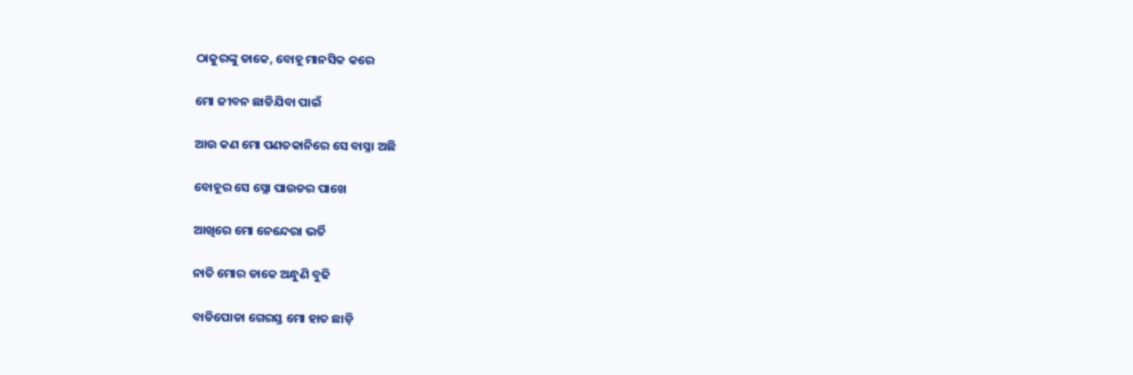ଠାକୁରଙ୍କୁ ଡାକେ, ବୋହୂ ମାନସିକ କରେ

ମୋ ଜୀବନ ଛାଡିଯିବା ପାଇଁ

ଆଉ କଣ ମୋ ପଣତକାନିରେ ସେ ବାସ୍ନା ଅଛି

ବୋହୂର ସେ ସ୍ନୋ ପାଉଡର ପାଖେ

ଆଖିରେ ମୋ ନେନ୍ଦେରା ଭର୍ତି

ନାତି ମୋର ଡାକେ ଅନ୍ଧୁଣି ବୁଢି

ବାଡିପୋଡା ଗେରସ୍ତ ମୋ ହାତ ଛାଡ଼ି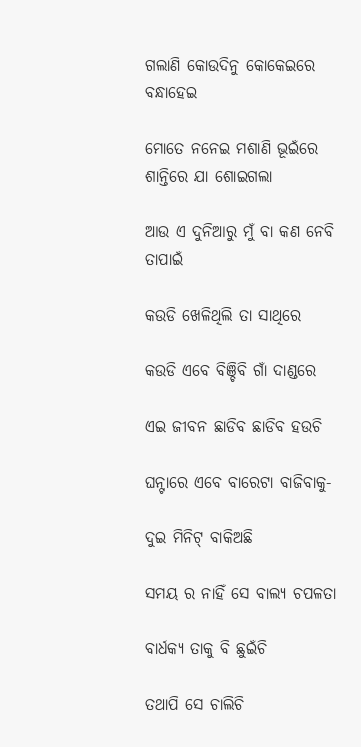ଗଲାଣି କୋଉଦିନୁ କୋକେଇରେ ବନ୍ଧାହେଇ

ମୋତେ ନନେଇ ମଶାଣି ଭୂଇଁରେ ଶାନ୍ତିରେ ଯା ଶୋଇଗଲା

ଆଉ ଏ ଦୁନିଆରୁ ମୁଁ ବା କଣ ନେବି ତାପାଇଁ

କଉଡି ଖେଳିଥିଲି ତା ସାଥିରେ

କଉଡି ଏବେ ବିଞ୍ଚିବି ଗାଁ ଦାଣ୍ଡରେ

ଏଇ ଜୀବନ ଛାଡିବ ଛାଡିବ ହଉଚି

ଘନ୍ଟାରେ ଏବେ ବାରେଟା ବାଜିବାକୁ-

ଦୁଇ ମିନିଟ୍ ବାକିଅଛି

ସମୟ ର ନାହିଁ ସେ ବାଲ୍ୟ ଚପଳତା

ବାର୍ଧକ୍ୟ ତାକୁ ବି ଛୁଇଁଚି

ତଥାପି ସେ ଚାଲିଚି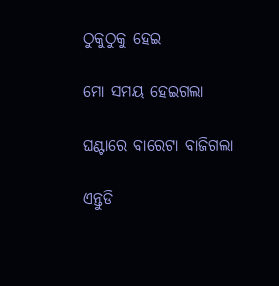ଠୁକୁଠୁକୁ ହେଇ

ମୋ ସମୟ ହେଇଗଲା

ଘଣ୍ଟାରେ ବାରେଟା ବାଜିଗଲା

ଏନ୍ତୁଡି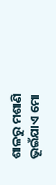ଶାଳରୁ ମଶାଣି ଭୂଇଁଯାଏ ମୋ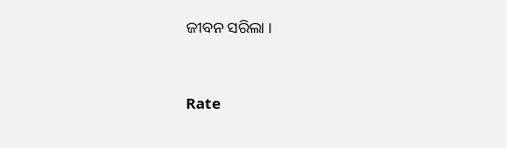ଜୀବନ ସରିଲା ।


Rate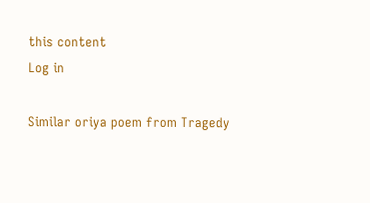this content
Log in

Similar oriya poem from Tragedy